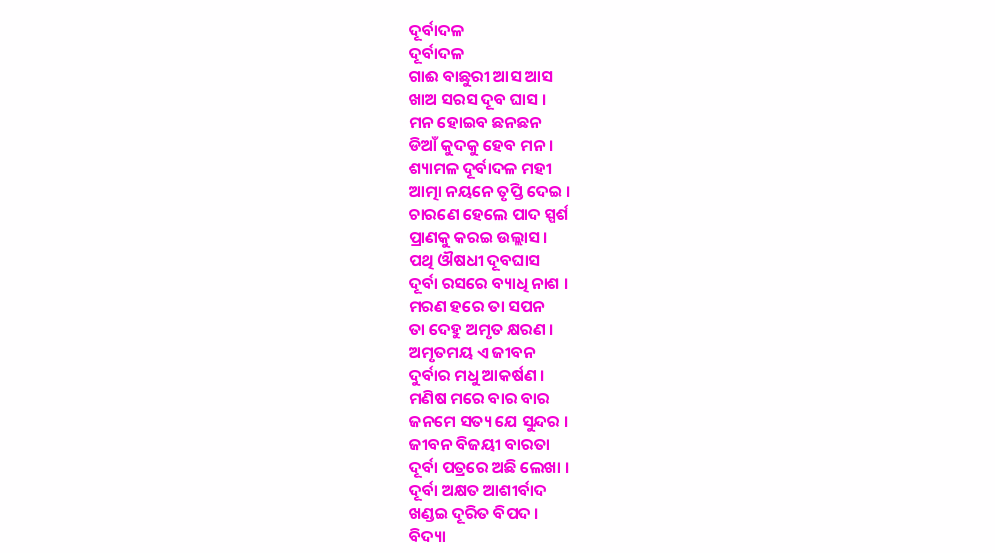ଦୂର୍ବାଦଳ
ଦୂର୍ବାଦଳ
ଗାଈ ବାଛୁରୀ ଆସ ଆସ
ଖାଅ ସରସ ଦୂବ ଘାସ ।
ମନ ହୋଇବ ଛନଛନ
ଡିଆଁ କୁଦକୁ ହେବ ମନ ।
ଶ୍ୟାମଳ ଦୂର୍ବାଦଳ ମହୀ
ଆତ୍ମା ନୟନେ ତୃପ୍ତି ଦେଇ ।
ଚାରଣେ ହେଲେ ପାଦ ସ୍ପର୍ଶ
ପ୍ରାଣକୁ କରଇ ଉଲ୍ଲାସ ।
ପଥି ଔଷଧୀ ଦୂବଘାସ
ଦୂର୍ବା ରସରେ ବ୍ୟାଧି ନାଶ ।
ମରଣ ହରେ ତା ସପନ
ତା ଦେହୁ ଅମୃତ କ୍ଷରଣ ।
ଅମୃତମୟ ଏ ଜୀବନ
ଦୁର୍ବାର ମଧୁ ଆକର୍ଷଣ ।
ମଣିଷ ମରେ ବାର ବାର
ଜନମେ ସତ୍ୟ ଯେ ସୁନ୍ଦର ।
ଜୀବନ ବିଜୟୀ ବାରତା
ଦୂର୍ବା ପତ୍ରରେ ଅଛି ଲେଖା ।
ଦୂର୍ବା ଅକ୍ଷତ ଆଶୀର୍ବାଦ
ଖଣ୍ଡଇ ଦୂରିତ ବିପଦ ।
ବିଦ୍ୟା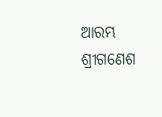ଆରମ୍ଭ ଶ୍ରୀଗଣେଶ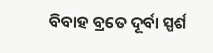ବିବାହ ବ୍ରତେ ଦୂର୍ବା ସ୍ପର୍ଶ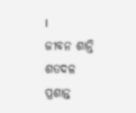।
ଜୀବନ ଶାନ୍ତି ଶତଦଳ
ପ୍ରଶାନ୍ତ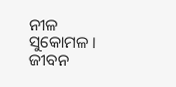ନୀଳ ସୁକୋମଳ ।
ଜୀବନ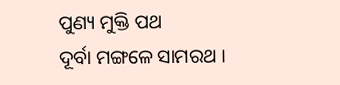ପୁଣ୍ୟ ମୁକ୍ତି ପଥ
ଦୂର୍ବା ମଙ୍ଗଳେ ସାମରଥ ।